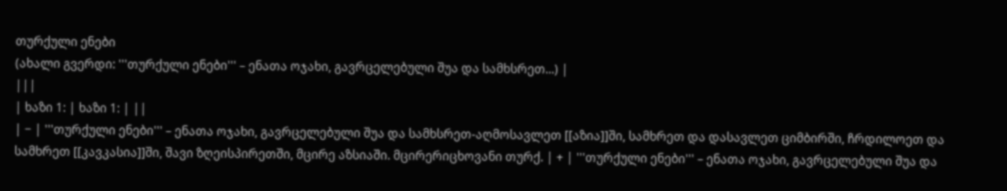თურქული ენები
(ახალი გვერდი: '''თურქული ენები''' – ენათა ოჯახი, გავრცელებული შუა და სამხსრეთ...) |
|||
| ხაზი 1: | ხაზი 1: | ||
| − | '''თურქული ენები''' – ენათა ოჯახი, გავრცელებული შუა და სამხსრეთ-აღმოსავლეთ [[აზია]]ში, სამხრეთ და დასავლეთ ციმბირში, ჩრდილოეთ და სამხრეთ [[კავკასია]]ში, შავი ზღეისპირეთში, მცირე აზსიაში. მცირერიცხოვანი თურქ. | + | '''თურქული ენები''' – ენათა ოჯახი, გავრცელებული შუა და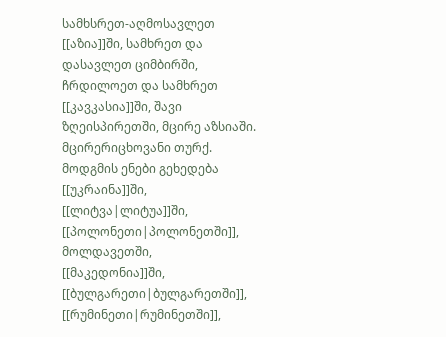სამხსრეთ-აღმოსავლეთ [[აზია]]ში, სამხრეთ და დასავლეთ ციმბირში, ჩრდილოეთ და სამხრეთ [[კავკასია]]ში, შავი ზღეისპირეთში, მცირე აზსიაში. მცირერიცხოვანი თურქ. მოდგმის ენები გეხედება [[უკრაინა]]ში, [[ლიტვა|ლიტუა]]ში, [[პოლონეთი|პოლონეთში]], მოლდავეთში, [[მაკედონია]]ში, [[ბულგარეთი|ბულგარეთში]], [[რუმინეთი|რუმინეთში]],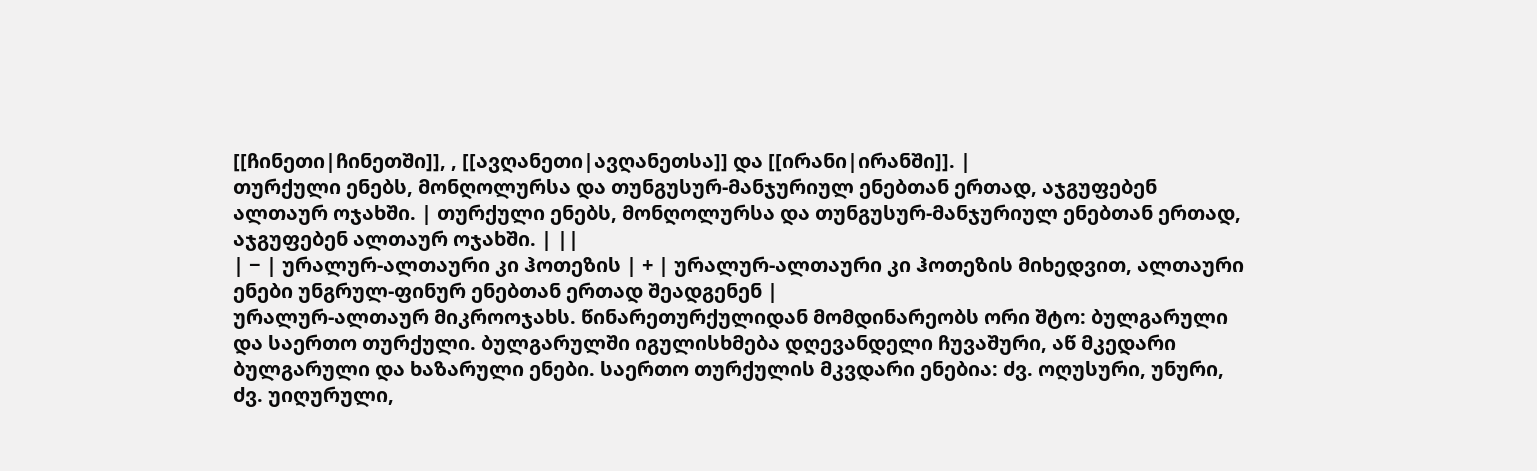[[ჩინეთი|ჩინეთში]], , [[ავღანეთი|ავღანეთსა]] და [[ირანი|ირანში]]. |
თურქული ენებს, მონღოლურსა და თუნგუსურ-მანჯურიულ ენებთან ერთად, აჯგუფებენ ალთაურ ოჯახში. | თურქული ენებს, მონღოლურსა და თუნგუსურ-მანჯურიულ ენებთან ერთად, აჯგუფებენ ალთაურ ოჯახში. | ||
| − | ურალურ-ალთაური კი ჰოთეზის | + | ურალურ-ალთაური კი ჰოთეზის მიხედვით, ალთაური ენები უნგრულ-ფინურ ენებთან ერთად შეადგენენ |
ურალურ-ალთაურ მიკროოჯახს. წინარეთურქულიდან მომდინარეობს ორი შტო: ბულგარული და საერთო თურქული. ბულგარულში იგულისხმება დღევანდელი ჩუვაშური, აწ მკედარი ბულგარული და ხაზარული ენები. საერთო თურქულის მკვდარი ენებია: ძვ. ოღუსური, უნური, ძვ. უიღურული,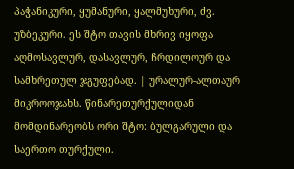პაჭანიკური, ყუმანური, ყალმუხური, ძვ. უზბეკური. ეს შტო თავის მხრივ იყოფა აღმოსავლურ, დასავლურ, ჩრდილოურ და სამხრეთულ ჯგუფებად. | ურალურ-ალთაურ მიკროოჯახს. წინარეთურქულიდან მომდინარეობს ორი შტო: ბულგარული და საერთო თურქული.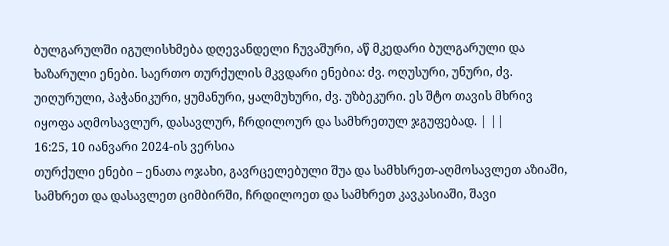ბულგარულში იგულისხმება დღევანდელი ჩუვაშური, აწ მკედარი ბულგარული და ხაზარული ენები. საერთო თურქულის მკვდარი ენებია: ძვ. ოღუსური, უნური, ძვ. უიღურული, პაჭანიკური, ყუმანური, ყალმუხური, ძვ. უზბეკური. ეს შტო თავის მხრივ იყოფა აღმოსავლურ, დასავლურ, ჩრდილოურ და სამხრეთულ ჯგუფებად. | ||
16:25, 10 იანვარი 2024-ის ვერსია
თურქული ენები – ენათა ოჯახი, გავრცელებული შუა და სამხსრეთ-აღმოსავლეთ აზიაში, სამხრეთ და დასავლეთ ციმბირში, ჩრდილოეთ და სამხრეთ კავკასიაში, შავი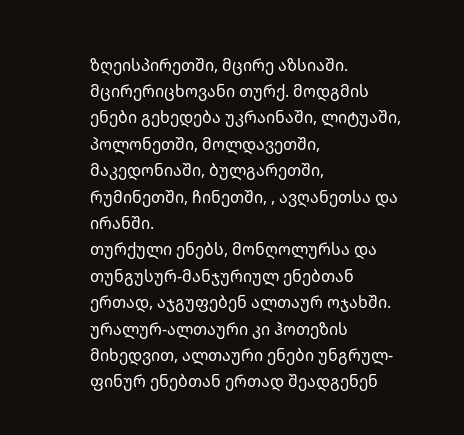ზღეისპირეთში, მცირე აზსიაში. მცირერიცხოვანი თურქ. მოდგმის ენები გეხედება უკრაინაში, ლიტუაში, პოლონეთში, მოლდავეთში, მაკედონიაში, ბულგარეთში, რუმინეთში, ჩინეთში, , ავღანეთსა და ირანში.
თურქული ენებს, მონღოლურსა და თუნგუსურ-მანჯურიულ ენებთან ერთად, აჯგუფებენ ალთაურ ოჯახში. ურალურ-ალთაური კი ჰოთეზის მიხედვით, ალთაური ენები უნგრულ-ფინურ ენებთან ერთად შეადგენენ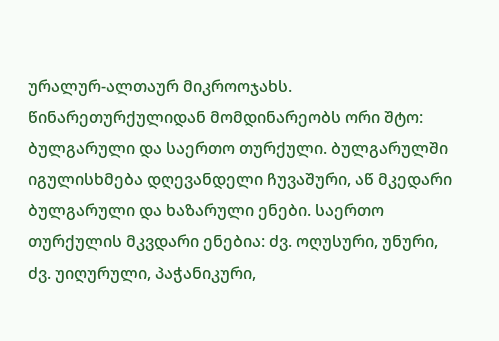ურალურ-ალთაურ მიკროოჯახს. წინარეთურქულიდან მომდინარეობს ორი შტო: ბულგარული და საერთო თურქული. ბულგარულში იგულისხმება დღევანდელი ჩუვაშური, აწ მკედარი ბულგარული და ხაზარული ენები. საერთო თურქულის მკვდარი ენებია: ძვ. ოღუსური, უნური, ძვ. უიღურული, პაჭანიკური,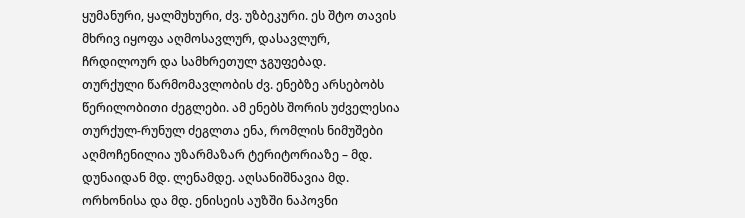ყუმანური, ყალმუხური, ძვ. უზბეკური. ეს შტო თავის მხრივ იყოფა აღმოსავლურ, დასავლურ, ჩრდილოურ და სამხრეთულ ჯგუფებად.
თურქული წარმომავლობის ძვ. ენებზე არსებობს წერილობითი ძეგლები. ამ ენებს შორის უძველესია თურქულ-რუნულ ძეგლთა ენა, რომლის ნიმუშები აღმოჩენილია უზარმაზარ ტერიტორიაზე – მდ. დუნაიდან მდ. ლენამდე. აღსანიშნავია მდ. ორხონისა და მდ. ენისეის აუზში ნაპოვნი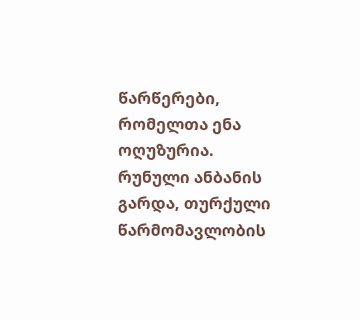წარწერები, რომელთა ენა ოღუზურია.
რუნული ანბანის გარდა, თურქული წარმომავლობის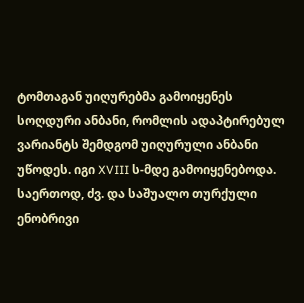ტომთაგან უიღურებმა გამოიყენეს სოღდური ანბანი, რომლის ადაპტირებულ ვარიანტს შემდგომ უიღურული ანბანი უწოდეს. იგი XVIII ს-მდე გამოიყენებოდა. საერთოდ, ძვ. და საშუალო თურქული ენობრივი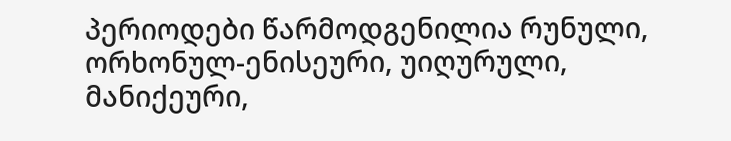პერიოდები წარმოდგენილია რუნული, ორხონულ-ენისეური, უიღურული, მანიქეური,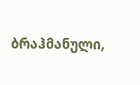ბრაჰმანული,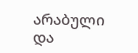არაბული და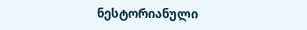ნესტორიანული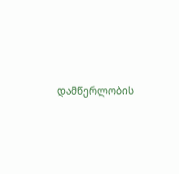დამწერლობის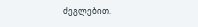ძეგლებით.